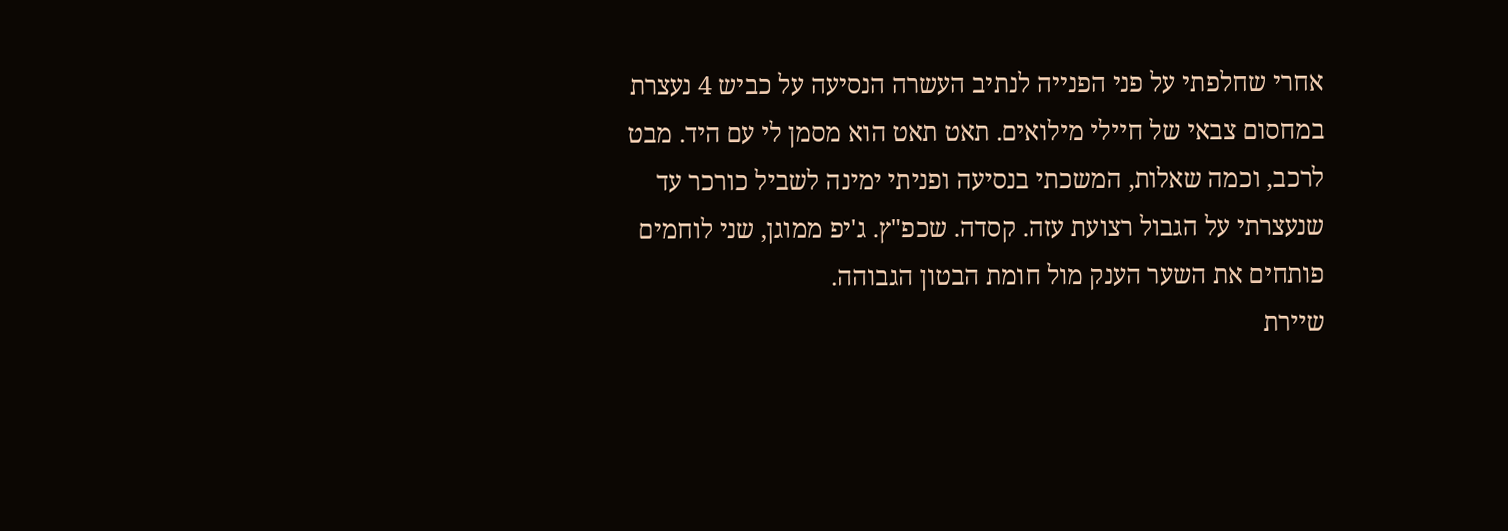אחרי שחלפתי על פני הפנייה לנתיב העשרה הנסיעה על כביש 4 נעצרת במחסום צבאי של חיילי מילואים. תאט תאט הוא מסמן לי עם היד. מבט לרכב, וכמה שאלות, המשכתי בנסיעה ופניתי ימינה לשביל כורכר עד שנעצרתי על הגבול רצועת עזה. קסדה. שכפ"ץ. ג'יפ ממוגן, שני לוחמים פותחים את השער הענק מול חומת הבטון הגבוהה.
שיירת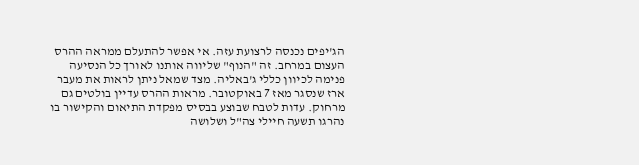הג'יפים נכנסה לרצועת עזה. אי אפשר להתעלם ממראה ההרס העצום במרחב. זה "הנוף" שליווה אותנו לאורך כל הנסיעה פנימה לכיוון כללי ג'באליה. מצד שמאל ניתן לראות את מעבר ארז שנסגר מאז 7 באוקטובר. מראות ההרס עדיין בולטים גם מרחוק. עדות לטבח שבוצע בבסיס מפקדת התיאום והקישור בו נהרגו תשעה חיילי צה"ל ושלושה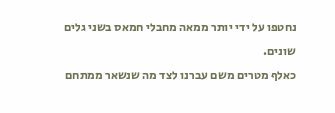נחטפו על ידי יותר ממאה מחבלי חמאס בשני גלים שונים.
כאלף מטרים משם עברנו לצד מה שנשאר ממתחם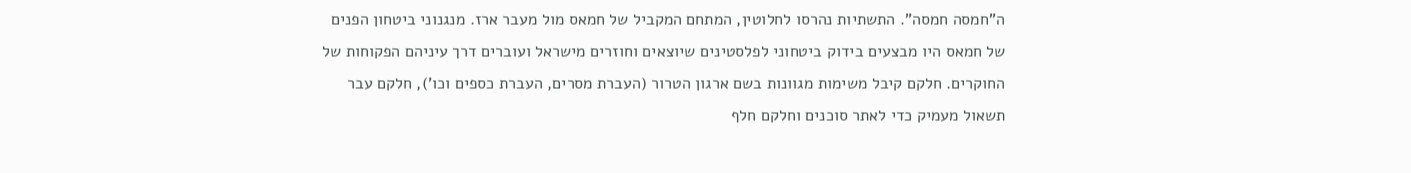ה"חמסה חמסה". התשתיות נהרסו לחלוטין, המתחם המקביל של חמאס מול מעבר ארז. מנגנוני ביטחון הפנים של חמאס היו מבצעים בידוק ביטחוני לפלסטינים שיוצאים וחוזרים מישראל ועוברים דרך עיניהם הפקוחות של החוקרים. חלקם קיבל משימות מגוונות בשם ארגון הטרור (העברת מסרים, העברת כספים וכו'), חלקם עבר תשאול מעמיק כדי לאתר סוכנים וחלקם חלף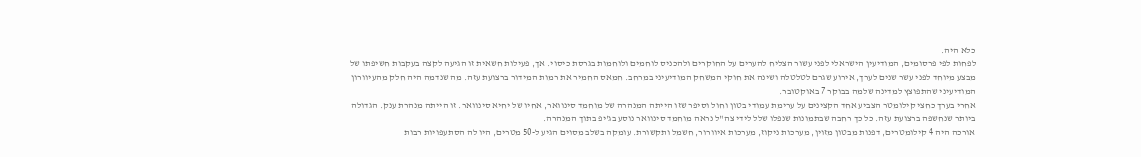כלא היה.
לפחות לפי פרסומים, המודיעין הישראלי לפני עשור הצליח להערים על החוקרים ולהכניס לוחמים ולוחמות בגרסת כיסוי. אך, פעילות חשאית זו הגיעה לקצה בעקבות חשיפתו של מבצע מיוחד לפני עשר שנים לערך, אירוע שגרם לטלטלה ושינה את חוקי המשחק המודיעיני במרחב. חמאס החמיר את רמות המידור ברצועת עזה. מה שנדמה היה חלק מהעיוורון המודיעיני שהתפוצץ למדינה שלמה בבוקר 7 באוקטובר.
אחרי בערך כחצי קילומטר הצביע אחד הקצינים על ערימת עמודי בטון וחול וסיפר שזו הייתה המנהרה של מוחמד סינוואר, אחיו של יחיא סינוואר. זו הייתה מנהרת ענק. הגדולה ביותר שנחשפה ברצועת עזה. כל כך רחבה שבתמונות שנפלו שלל לידי צה"ל נראה מוחמד סינוואר נוסע בג'יפ בתוך המנהרה.
אורכה היה 4 קילומטרים, דפנות מבטון מזוין, מערכות ניקוז, מערכות איוורור, חשמל ותקשורת. עומקה בשלב מסוים הגיע ל-50 מטרים, היו לה הסתעפויות רבות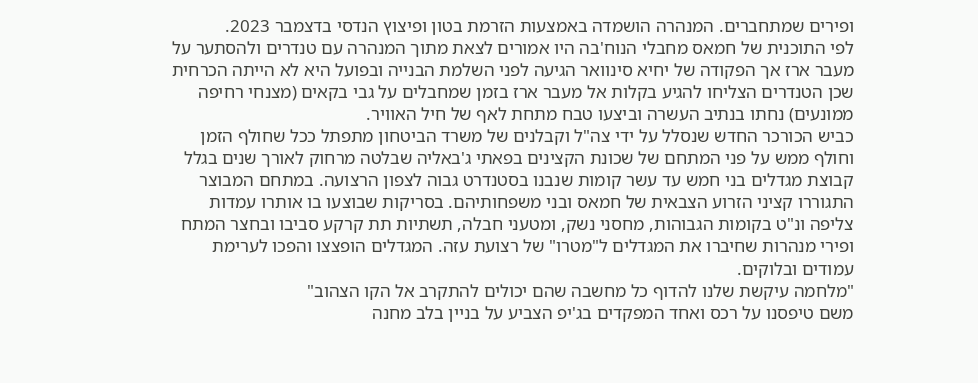ופירים שמתחברים. המנהרה הושמדה באמצעות הזרמת בטון ופיצוץ הנדסי בדצמבר 2023.
לפי התוכנית של חמאס מחבלי הנוח'בה היו אמורים לצאת מתוך המנהרה עם טנדרים ולהסתער על מעבר ארז אך הפקודה של יחיא סינוואר הגיעה לפני השלמת הבנייה ובפועל היא לא הייתה הכרחית שכן הטנדרים הצליחו להגיע בקלות אל מעבר ארז בזמן שמחבלים על גבי בקאים (מצנחי רחיפה ממונעים) נחתו בנתיב העשרה וביצעו טבח מתחת לאף של חיל האוויר.
כביש הכורכר החדש שנסלל על ידי צה"ל וקבלנים של משרד הביטחון מתפתל ככל שחולף הזמן וחולף ממש על פני המתחם של שכונת הקצינים בפאתי ג'באליה שבלטה מרחוק לאורך שנים בגלל קבוצת מגדלים בני חמש עד עשר קומות שנבנו בסטנדרט גבוה לצפון הרצועה. במתחם המבוצר התגוררו קציני הזרוע הצבאית של חמאס ובני משפחותיהם. בסריקות שבוצעו בו אותרו עמדות צליפה ונ"ט בקומות הגבוהות, מחסני נשק, ומטעני חבלה, תשתיות תת קרקע סביבו ובחצר המתח ופירי מנהרות שחיברו את המגדלים ל"מטרו" של רצועת עזה. המגדלים הופצצו והפכו לערימת עמודים ובלוקים.
"מלחמה עיקשת שלנו להדוף כל מחשבה שהם יכולים להתקרב אל הקו הצהוב"
משם טיפסנו על רכס ואחד המפקדים בג'יפ הצביע על בניין בלב מחנה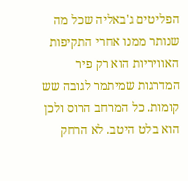הפליטים ג'באליה שכל מה שנותר ממנו אחרי התקיפות האוויריות הוא רק פיר המדרגות שמיתמר לגובה שש קומות. כל המרחב הרוס ולכן הוא בלט היטב. לא הרחק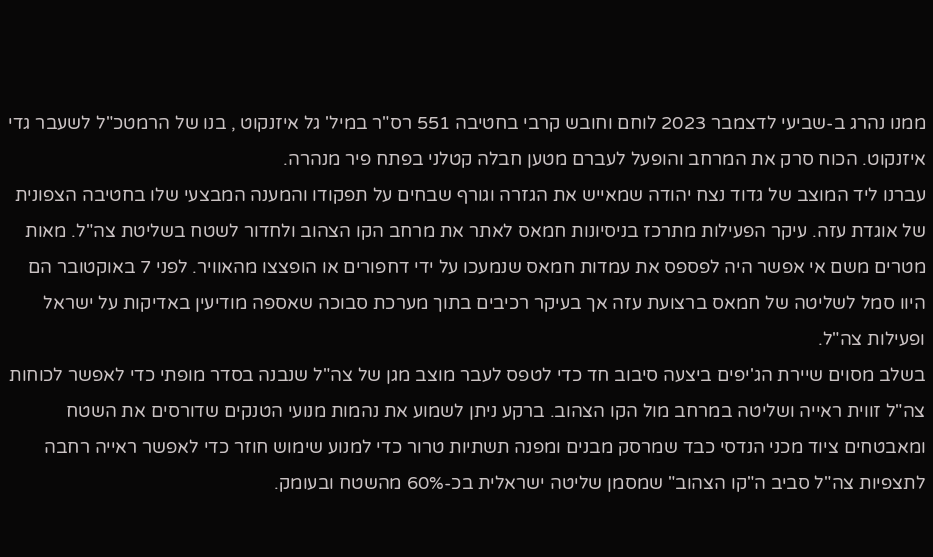ממנו נהרג ב-שביעי לדצמבר 2023 לוחם וחובש קרבי בחטיבה 551 רס"ר במיל' גל איזנקוט , בנו של הרמטכ"ל לשעבר גדי איזנקוט. הכוח סרק את המרחב והופעל לעברם מטען חבלה קטלני בפתח פיר מנהרה.
עברנו ליד המוצב של גדוד נצח יהודה שמאייש את הגזרה וגורף שבחים על תפקודו והמענה המבצעי שלו בחטיבה הצפונית של אוגדת עזה. עיקר הפעילות מתרכז בניסיונות חמאס לאתר את מרחב הקו הצהוב ולחדור לשטח בשליטת צה"ל. מאות מטרים משם אי אפשר היה לפספס את עמדות חמאס שנמעכו על ידי דחפורים או הופצצו מהאוויר. לפני 7 באוקטובר הם היוו סמל לשליטה של חמאס ברצועת עזה אך בעיקר רכיבים בתוך מערכת סבוכה שאספה מודיעין באדיקות על ישראל ופעילות צה"ל.
בשלב מסוים שיירת הג'יפים ביצעה סיבוב חד כדי לטפס לעבר מוצב מגן של צה"ל שנבנה בסדר מופתי כדי לאפשר לכוחות צה"ל זווית ראייה ושליטה במרחב מול הקו הצהוב. ברקע ניתן לשמוע את נהמות מנועי הטנקים שדורסים את השטח ומאבטחים ציוד מכני הנדסי כבד שמרסק מבנים ומפנה תשתיות טרור כדי למנוע שימוש חוזר כדי לאפשר ראייה רחבה לתצפיות צה"ל סביב ה"קו הצהוב" שמסמן שליטה ישראלית בכ-60% מהשטח ובעומק.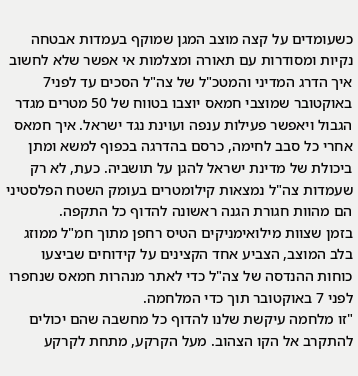כשעומדים על קצה מוצב המגן שמוקף בעמדות אבטחה נקיות ומסודרות עם תאורה ומצלמות אי אפשר שלא לחשוב איך הדרג המדיני והמטכ"ל של צה"ל הסכים עד לפני7 באוקטובר שמוצבי חמאס יוצבו בטווח של 50 מטרים מגדר הגבול ויאפשר פעילות ענפה ועוינת נגד ישראל. איך חמאס אחרי כל סבב לחימה, כרסם בהדרגה בכפוף למשא ומתן ביכולת של מדינת ישראל להגן על תושביה. כעת, לא רק שעמדות צה"ל נמצאות קילומטרים בעומק השטח הפלסטיני הם מהוות חגורת הגנה ראשונה להדוף כל התקפה.
בזמן שצוות מילואימניקים הטיס רחפן מתוך חמ"ל ממוזג בלב המוצב, הצביע אחד הקצינים על קידוחים שביצעו כוחות ההנדסה של צה"ל כדי לאתר מנהרות חמאס שנחפרו לפני 7 באוקטובר תוך כדי המלחמה.
"זו מלחמה עיקשת שלנו להדוף כל מחשבה שהם יכולים להתקרב אל הקו הצהוב. מעל הקרקע, מתחת לקרקע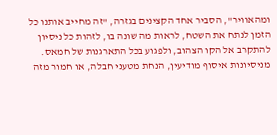ומהאוויר", הסביר אחד הקצינים בגזרה, "זה מחייב אותנו כל הזמן לנתח את השטח, לראות מה שונה בו, לזהות כל ניסיון להתקרב אל הקו הצהוב, ולפגוע בכל התארגנות של חמאס. מניסיונות איסוף מודיעין, הנחת מטעני חבלה, או חמור מזה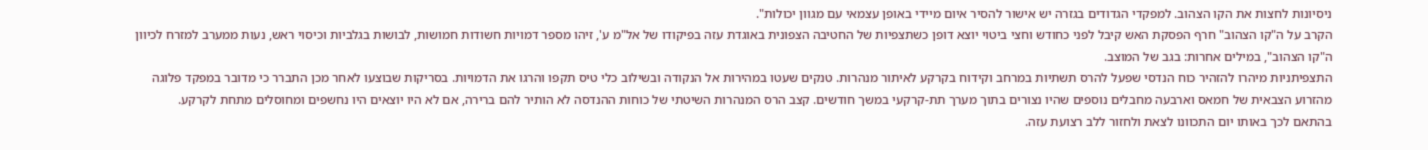ניסיונות לחצות את הקו הצהוב. למפקדי הגדודים בגזרה יש אישור להסיר איום מיידי באופן עצמאי עם מגוון יכולות".
הקרב על ה"קו הצהוב" חרף הפסקת האש קיבל לפני כחודש וחצי ביטוי יוצא דופן כשתצפיות של החטיבה הצפונית באוגדת עזה בפיקודו של אל"מ ע', זיהו מספר דמויות חשודות חמושות, לבושות בגלביות וכיסוי ראש, נעות ממערב למזרח לכיוון ה"קו הצהוב", במילים אחרות: בגב של המוצב.
התצפיתניות מיהרו להזהיר כוח הנדסי שפעל להרס תשתיות במרחב וקידוח בקרקע לאיתור מנהרות. טנקים שעטו במהירות אל הנקודה ובשילוב כלי טיס תקפו והרגו את הדמויות. בסריקות שבוצעו לאחר מכן התברר כי מדובר במפקד פלוגה מהזרוע הצבאית של חמאס וארבעה מחבלים נוספים שהיו נצורים בתוך מערך תת-קרקעי במשך חודשים. קצב הרס המנהרות השיטתי של כוחות ההנדסה לא הותיר להם ברירה, אם לא היו יוצאים היו נחשפים ומחוסלים מתחת לקרקע.
בהתאם לכך באותו יום התכוונו לצאת ולחזור ללב רצועת עזה.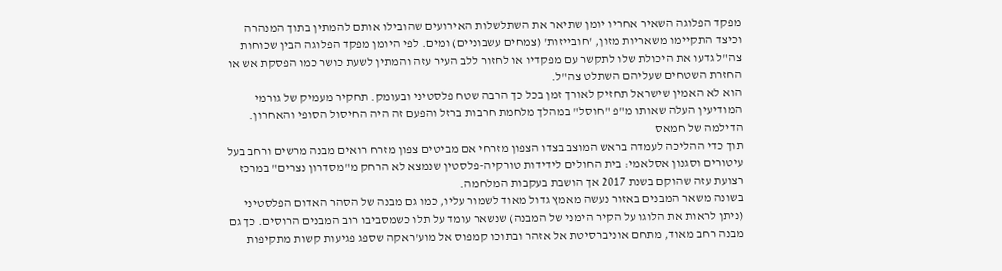מפקד הפלוגה השאיר אחריו יומן שתיאר את השתלשלות האירועים שהובילו אותם להמתין בתוך המנהרה וכיצד התקיימו משאריות מזון, 'חובייזות' (צמחים עשבוניים) ומים. לפי היומן מפקד הפלוגה הבין שכוחות צה"ל גדעו את היכולת שלו לתקשר עם מפקדיו או לחזור ללב העיר עזה והמתין לשעת כושר כמו הפסקת אש או החזרת השטחים שעליהם השתלט צה"ל.
הוא לא האמין שישראל תחזיק לאורך זמן בכל כך הרבה שטח פלסטיני ובעומק. תחקיר מעמיק של גורמי המודיעין העלה שאותו מ"פ "חוסל" במהלך מלחמת חרבות ברזל והפעם זה היה החיסול הסופי והאחרון.
הדילמה של חמאס
תוך כדי ההליכה לעמדה בראש המוצב בצדו הצפון מזרחי אם מביטים צפון מזרח רואים מבנה מרשים ורחב בעל עיטורים וסגנון אסלאמי: בית החולים לידידות טורקיה-פלסטין שנמצא לא הרחק מ"מסדרון נצרים" במרכז רצועת עזה שהוקם בשנת 2017 אך הושבת בעקבות המלחמה.
בשונה משאר המבנים באזור נעשה מאמץ גדול מאוד לשמור עליו, כמו גם מבנה של הסהר האדום הפלסטיני (ניתן לראות את הלוגו על הקיר הימני של המבנה) שנשאר עומד על תלו כשמסביבו רוב המבנים הרוסים. כך גם מבנה רחב מאוד, מתחם אוניברסיטת אל אזהר ובתוכו קמפוס אל מוע'ראקה שספג פגיעות קשות מתקיפות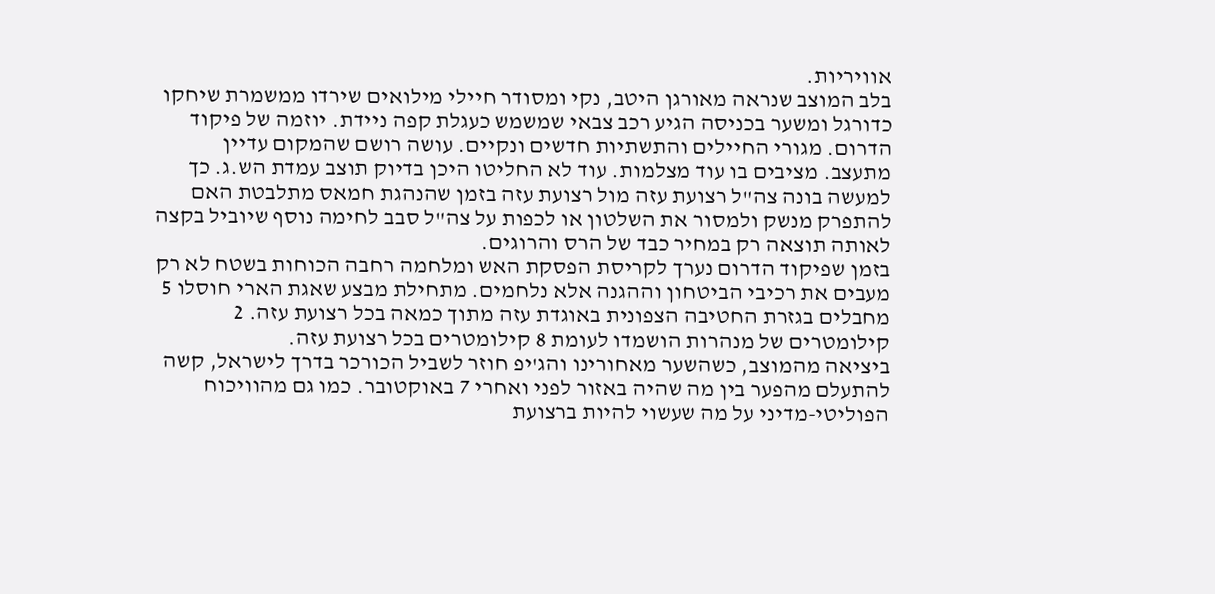אוויריות.
בלב המוצב שנראה מאורגן היטב, נקי ומסודר חיילי מילואים שירדו ממשמרת שיחקו כדורגל ומשער בכניסה הגיע רכב צבאי שמשמש כעגלת קפה ניידת. יוזמה של פיקוד הדרום. מגורי החיילים והתשתיות חדשים ונקיים. עושה רושם שהמקום עדיין מתעצב. מציבים בו עוד מצלמות. עוד לא החליטו היכן בדיוק תוצב עמדת הש.ג. כך למעשה בונה צה"ל רצועת עזה מול רצועת עזה בזמן שהנהגת חמאס מתלבטת האם להתפרק מנשק ולמסור את השלטון או לכפות על צה"ל סבב לחימה נוסף שיוביל בקצה לאותה תוצאה רק במחיר כבד של הרס והרוגים.
בזמן שפיקוד הדרום נערך לקריסת הפסקת האש ומלחמה רחבה הכוחות בשטח לא רק מעבים את רכיבי הביטחון וההגנה אלא נלחמים. מתחילת מבצע שאגת הארי חוסלו 5 מחבלים בגזרת החטיבה הצפונית באוגדת עזה מתוך כמאה בכל רצועת עזה. 2 קילומטרים של מנהרות הושמדו לעומת 8 קילומטרים בכל רצועת עזה.
ביציאה מהמוצב, כשהשער מאחורינו והג'יפ חוזר לשביל הכורכר בדרך לישראל, קשה להתעלם מהפער בין מה שהיה באזור לפני ואחרי 7 באוקטובר. כמו גם מהוויכוח הפוליטי-מדיני על מה שעשוי להיות ברצועת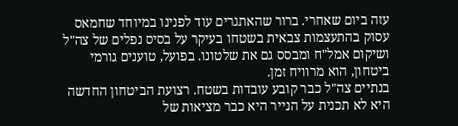עזה ביום שאחרי. ברור שהאתגרים עוד לפנינו במיוחד שחמאס עסוק בהתעצמות צבאית בשטחו בעיקר על בסיס נפלים של צה"ל ושיקום אמל"ח ומבסס גם את שלטונו. בפועל, טוענים גורמי ביטחון, הוא מרוויח זמן.
בנתיים צה"ל כבר קובע עובדות בשטח. רצועת הביטחון החדשה היא לא תכנית על הנייר היא כבר מציאות של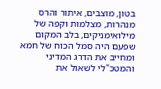בטון, מוצבים, איתור והרס מנהרות, מצלמות וקפה של מילואימניקים, בלב המקום שפעם היה סמל הכוח של חמא ומחייב את הדרג המדיני והמטכ"לי לשאול את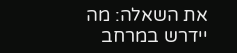את השאלה: מה יידרש במרחב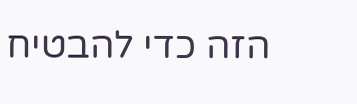הזה כדי להבטיח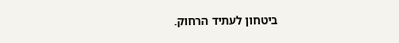ביטחון לעתיד הרחוק.